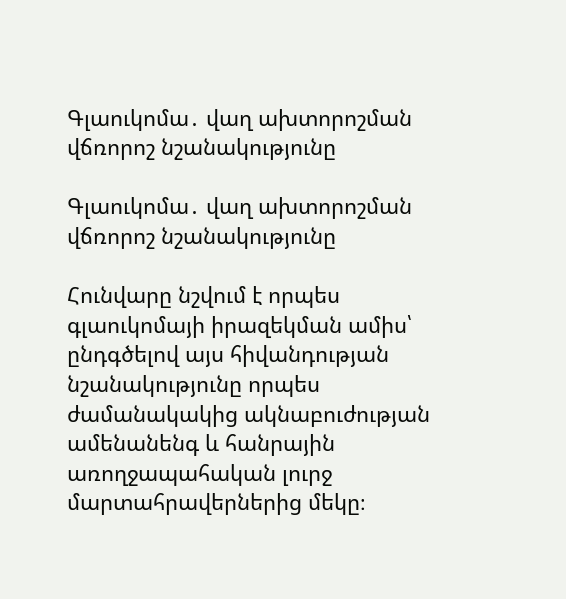Գլաուկոմա․ վաղ ախտորոշման վճռորոշ նշանակությունը

Գլաուկոմա․ վաղ ախտորոշման վճռորոշ նշանակությունը

Հունվարը նշվում է որպես գլաուկոմայի իրազեկման ամիս՝ ընդգծելով այս հիվանդության նշանակությունը որպես ժամանակակից ակնաբուժության ամենանենգ և հանրային առողջապահական լուրջ մարտահրավերներից մեկը։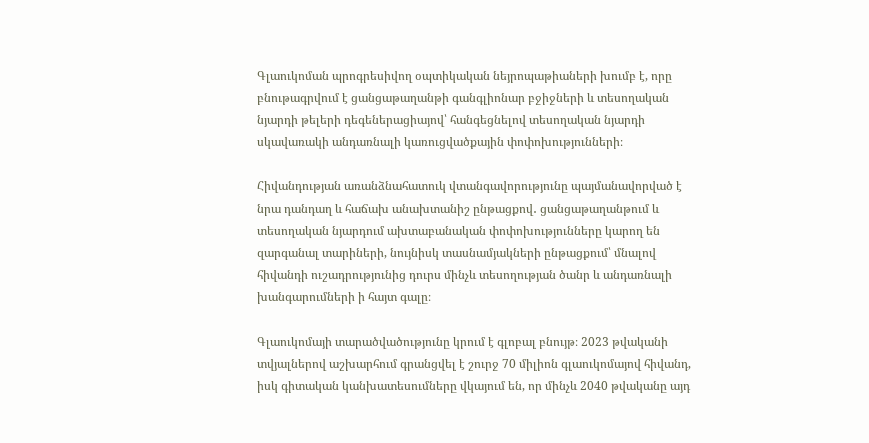Գլաուկոման պրոգրեսիվող օպտիկական նեյրոպաթիաների խումբ է, որը բնութագրվում է ցանցաթաղանթի գանգլիոնար բջիջների և տեսողական նյարդի թելերի դեգեներացիայով՝ հանգեցնելով տեսողական նյարդի սկավառակի անդառնալի կառուցվածքային փոփոխությունների։

Հիվանդության առանձնահատուկ վտանգավորությունը պայմանավորված է նրա դանդաղ և հաճախ անախտանիշ ընթացքով․ ցանցաթաղանթում և տեսողական նյարդում ախտաբանական փոփոխությունները կարող են զարգանալ տարիների, նույնիսկ տասնամյակների ընթացքում՝ մնալով հիվանդի ուշադրությունից դուրս մինչև տեսողության ծանր և անդառնալի խանգարումների ի հայտ գալը։

Գլաուկոմայի տարածվածությունը կրում է գլոբալ բնույթ։ 2023 թվականի տվյալներով աշխարհում գրանցվել է շուրջ 70 միլիոն գլաուկոմայով հիվանդ, իսկ գիտական կանխատեսումները վկայում են, որ մինչև 2040 թվականը այդ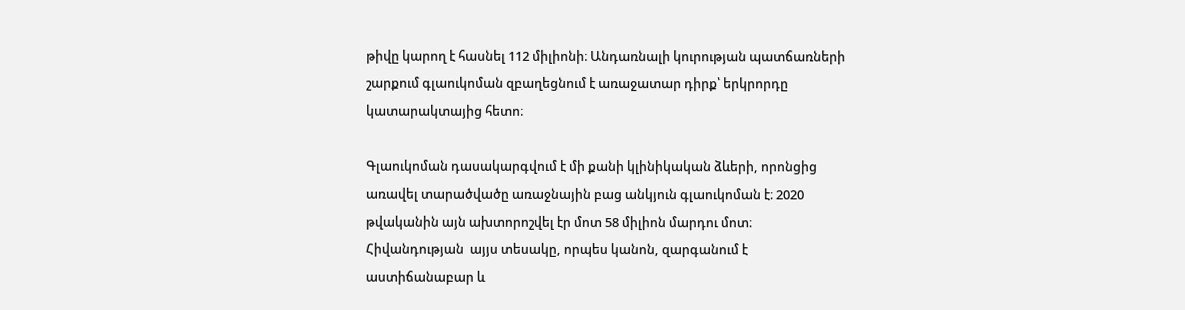թիվը կարող է հասնել 112 միլիոնի։ Անդառնալի կուրության պատճառների շարքում գլաուկոման զբաղեցնում է առաջատար դիրք՝ երկրորդը կատարակտայից հետո։

Գլաուկոման դասակարգվում է մի քանի կլինիկական ձևերի, որոնցից առավել տարածվածը առաջնային բաց անկյուն գլաուկոման է։ 2020 թվականին այն ախտորոշվել էր մոտ 58 միլիոն մարդու մոտ։ Հիվանդության  այյս տեսակը, որպես կանոն, զարգանում է աստիճանաբար և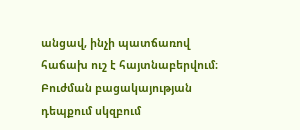անցավ, ինչի պատճառով հաճախ ուշ է հայտնաբերվում։ Բուժման բացակայության դեպքում սկզբում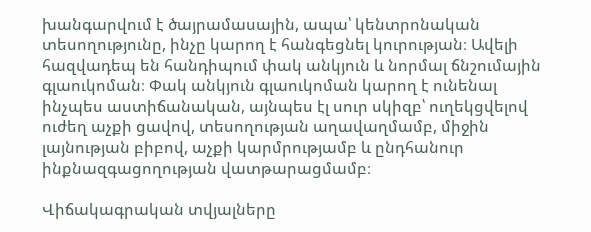խանգարվում է ծայրամասային, ապա՝ կենտրոնական տեսողությունը, ինչը կարող է հանգեցնել կուրության։ Ավելի հազվադեպ են հանդիպում փակ անկյուն և նորմալ ճնշումային գլաուկոման։ Փակ անկյուն գլաուկոման կարող է ունենալ ինչպես աստիճանական, այնպես էլ սուր սկիզբ՝ ուղեկցվելով ուժեղ աչքի ցավով, տեսողության աղավաղմամբ, միջին լայնության բիբով, աչքի կարմրությամբ և ընդհանուր ինքնազգացողության վատթարացմամբ։

Վիճակագրական տվյալները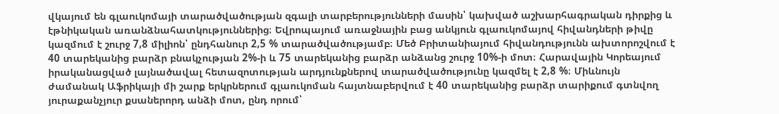վկայում են գլաուկոմայի տարածվածության զգալի տարբերությունների մասին՝ կախված աշխարհագրական դիրքից և էթնիկական առանձնահատկություններից։ Եվրոպայում առաջնային բաց անկյուն գլաուկոմայով հիվանդների թիվը կազմում է շուրջ 7,8 միլիոն՝ ընդհանուր 2,5 % տարածվածությամբ։ Մեծ Բրիտանիայում հիվանդությունն ախտորոշվում է 40 տարեկանից բարձր բնակչության 2%-ի և 75 տարեկանից բարձր անձանց շուրջ 10%-ի մոտ։ Հարավային Կորեայում իրականացված լայնածավալ հետազոտության արդյունքներով տարածվածությունը կազմել է 2,8 %։ Միևնույն ժամանակ Աֆրիկայի մի շարք երկրներում գլաուկոման հայտնաբերվում է 40 տարեկանից բարձր տարիքում գտնվող յուրաքանչյուր քսաներորդ անձի մոտ, ընդ որում՝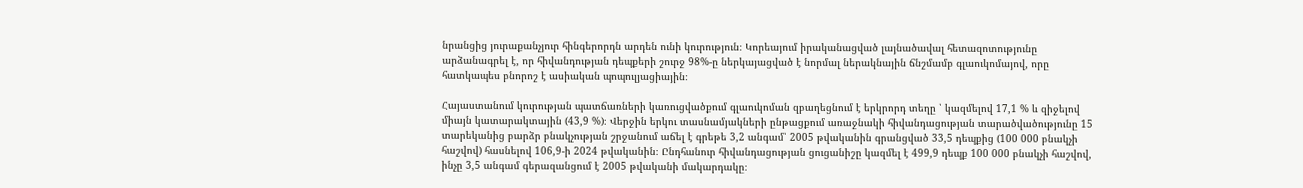նրանցից յուրաքանչյուր հինգերորդն արդեն ունի կուրություն։ Կորեայում իրականացված լայնածավալ հետազոտությունը արձանագրել է, որ հիվանդության դեպքերի շուրջ 98%-ը ներկայացված է նորմալ ներակնային ճնշմամբ գլաուկոմայով, որը հատկապես բնորոշ է ասիական պոպուլյացիային։

Հայաստանում կուրության պատճառների կառուցվածքում գլաուկոման զբաղեցնում է երկրորդ տեղը ՝ կազմելով 17,1 % և զիջելով միայն կատարակտային (43,9 %)։ Վերջին երկու տասնամյակների ընթացքում առաջնակի հիվանդացության տարածվածությունը 15 տարեկանից բարձր բնակչության շրջանում աճել է գրեթե 3,2 անգամ՝ 2005 թվականին գրանցված 33,5 դեպքից (100 000 բնակչի հաշվով) հասնելով 106,9-ի 2024 թվականին։ Ընդհանուր հիվանդացության ցուցանիշը կազմել է 499,9 դեպք 100 000 բնակչի հաշվով, ինչը 3,5 անգամ գերազանցում է 2005 թվականի մակարդակը։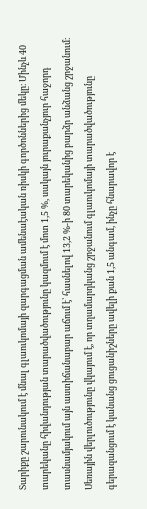Տարիքը շարունակում է մնալ գլաուկոմայի զարգացման ամենաէական ռիսկի գործոններից մեկը։ Մինչև 40 տարեկանը հիվանդության տարածվածությունը կազմում է մոտ 1,5 %, սակայն յուրաքանչյուր հաջորդ տասնամյակում այն աստիճանաբար աճում է՝ հասնելով 13,2 %-ի 80 տարեկանից բարձր անձանց շրջանում։ Սեռային վերլուծությունը վկայում է, որ տղամարդկանց շրջանում գլաուկոմայի տարածվածությունը գերազանցում է կանանց ցուցանիշները ավելի քան 1,5 անգամ, ինչը հնարավոր է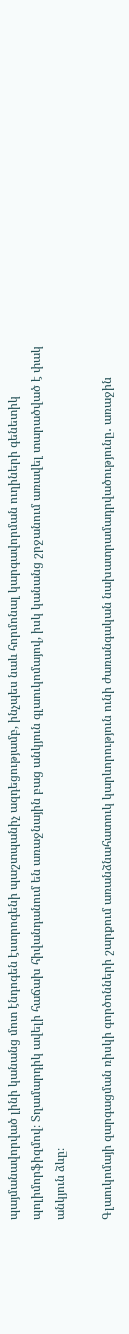պայմանավորված լինի կանանց մոտ էնդոգեն էստրոգենի պաշտպանիչ ազդեցությամբ, ինչպես նաև հորմոնալ կարգավորման ուղիների գենետիկ պոլիմորֆիզմով։ Տղամարդիկ ավելի հաճախ հիվանդանում են առաջնային բաց անկյուն գլաուկոմայով, իսկ կանանց շրջանում առավել տարածված է փակ անկյուն ձևը։

Գլաուկոմայի զարգացման ռիսկի գործոնների շարքում առանձնահատուկ կարևորություն ունի ժառանգական նախատրամադրվածությունը․ առաջին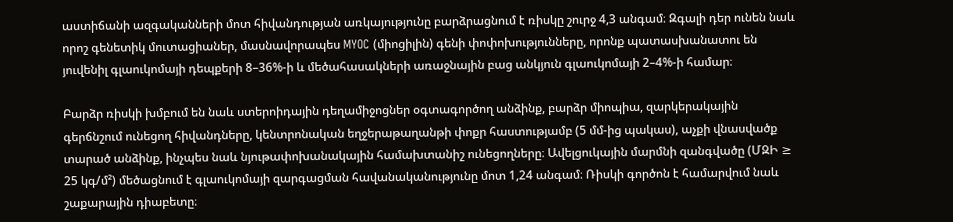աստիճանի ազգականների մոտ հիվանդության առկայությունը բարձրացնում է ռիսկը շուրջ 4,3 անգամ։ Զգալի դեր ունեն նաև որոշ գենետիկ մուտացիաներ, մասնավորապես MYOC (միոցիլին) գենի փոփոխությունները, որոնք պատասխանատու են յուվենիլ գլաուկոմայի դեպքերի 8–36%-ի և մեծահասակների առաջնային բաց անկյուն գլաուկոմայի 2–4%-ի համար։

Բարձր ռիսկի խմբում են նաև ստերոիդային դեղամիջոցներ օգտագործող անձինք, բարձր միոպիա, զարկերակային գերճնշում ունեցող հիվանդները, կենտրոնական եղջերաթաղանթի փոքր հաստությամբ (5 մմ-ից պակաս), աչքի վնասվածք տարած անձինք, ինչպես նաև նյութափոխանակային համախտանիշ ունեցողները։ Ավելցուկային մարմնի զանգվածը (ՄԶԻ ≥ 25 կգ/մ²) մեծացնում է գլաուկոմայի զարգացման հավանականությունը մոտ 1,24 անգամ։ Ռիսկի գործոն է համարվում նաև շաքարային դիաբետը։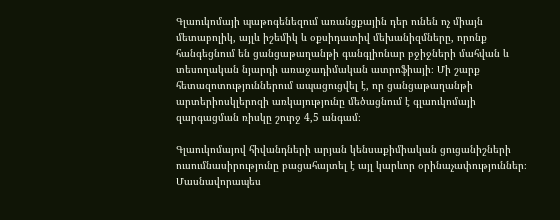Գլաուկոմայի պաթոգենեզում առանցքային դեր ունեն ոչ միայն մետաբոլիկ, այլև իշեմիկ և օքսիդատիվ մեխանիզմները, որոնք հանգեցնում են ցանցաթաղանթի գանգլիոնար բջիջների մահվան և տեսողական նյարդի առաջադիմական ատրոֆիայի։ Մի շարք հետազոտություններում ապացուցվել է, որ ցանցաթաղանթի արտերիոսկլերոզի առկայությունը մեծացնում է գլաուկոմայի զարգացման ռիսկը շուրջ 4,5 անգամ։

Գլաուկոմայով հիվանդների արյան կենսաքիմիական ցուցանիշների ուսումնասիրությունը բացահայտել է այլ կարևոր օրինաչափություններ։ Մասնավորապես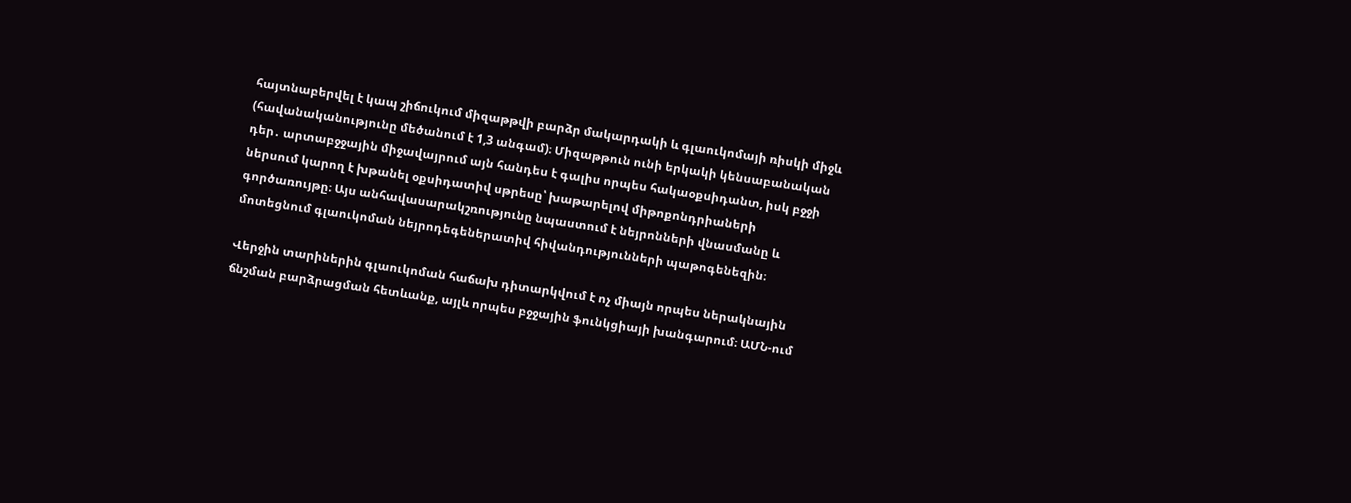հայտնաբերվել է կապ շիճուկում միզաթթվի բարձր մակարդակի և գլաուկոմայի ռիսկի միջև (հավանականությունը մեծանում է 1,3 անգամ)։ Միզաթթուն ունի երկակի կենսաբանական դեր․ արտաբջջային միջավայրում այն հանդես է գալիս որպես հակաօքսիդանտ, իսկ բջջի ներսում կարող է խթանել օքսիդատիվ սթրեսը՝ խաթարելով միթոքոնդրիաների գործառույթը։ Այս անհավասարակշռությունը նպաստում է նեյրոնների վնասմանը և մոտեցնում գլաուկոման նեյրոդեգեներատիվ հիվանդությունների պաթոգենեզին։

Վերջին տարիներին գլաուկոման հաճախ դիտարկվում է ոչ միայն որպես ներակնային ճնշման բարձրացման հետևանք, այլև որպես բջջային ֆունկցիայի խանգարում։ ԱՄՆ-ում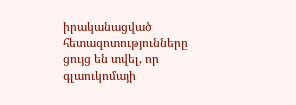իրականացված հետազոտությունները ցույց են տվել, որ գլաուկոմայի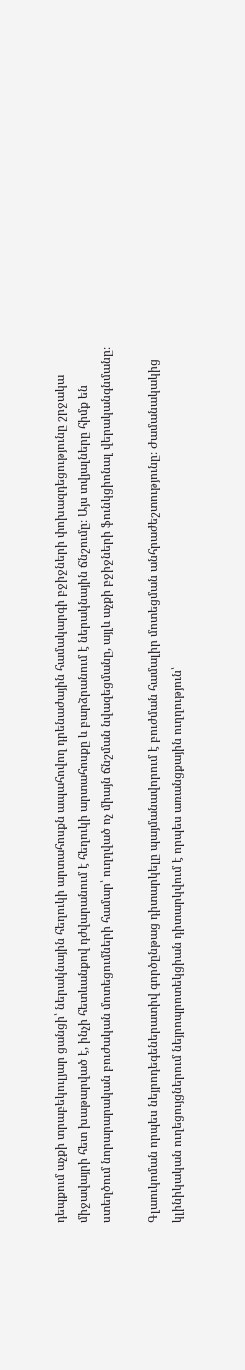դեպքում աչքի տրաբեկուլյար ցանցի՝ ներակնային հեղուկի արտահոսքն ապահովող դրենաժային համակարգի բջիջների փոխազդեցությունը շրջակա միջավայրի հետ խաթարված է, ինչի հետևանքով դժվարանում է հեղուկի արտահոսքը և բարձրանում է ներակնային ճնշումը։ Այս տվյալները հիմք են ստեղծում նորարարական բուժական մոտեցումների համար՝ ուղղված ոչ միայն ճնշման նվազեցմանը, այլև աչքի բջիջների ֆունկցիոնալ վերականգնմանը։

Գլաուկոման որպես նեյրոդեգեներատիվ գործընթաց դիտարկելը պայմանավորում է բուժման համալիր մոտեցման անհրաժեշտությունը։ Ժամանակակից կլինիկական ուղեցույցներում նեյրոպրոտեկցիան դիտարկվում է որպես առանցքային ուղղություն՝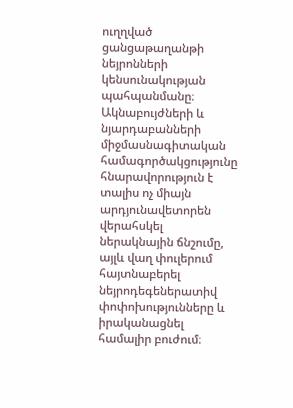ուղղված ցանցաթաղանթի նեյրոնների կենսունակության պահպանմանը։ Ակնաբույժների և նյարդաբանների միջմասնագիտական համագործակցությունը հնարավորություն է տալիս ոչ միայն արդյունավետորեն վերահսկել ներակնային ճնշումը, այլև վաղ փուլերում հայտնաբերել նեյրոդեգեներատիվ փոփոխությունները և իրականացնել համալիր բուժում։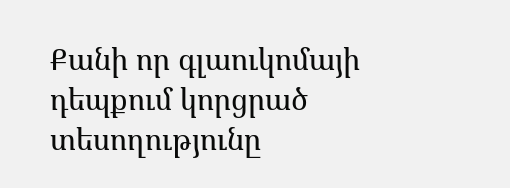Քանի որ գլաուկոմայի դեպքում կորցրած տեսողությունը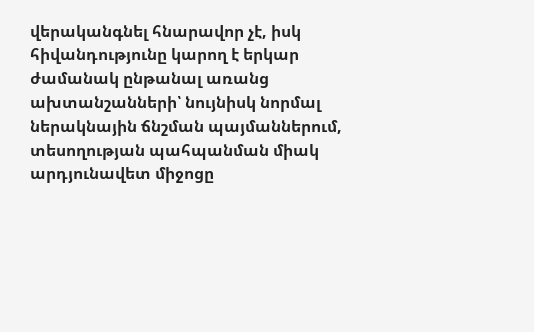վերականգնել հնարավոր չէ, իսկ հիվանդությունը կարող է երկար ժամանակ ընթանալ առանց ախտանշանների՝ նույնիսկ նորմալ ներակնային ճնշման պայմաններում, տեսողության պահպանման միակ արդյունավետ միջոցը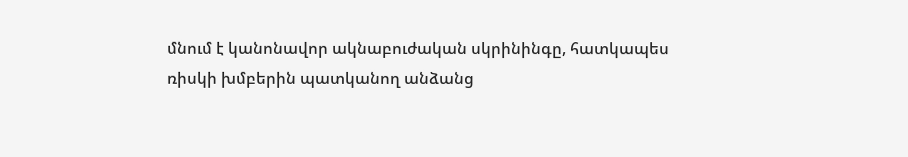մնում է կանոնավոր ակնաբուժական սկրինինգը, հատկապես ռիսկի խմբերին պատկանող անձանց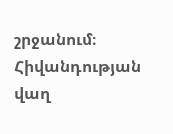շրջանում։ Հիվանդության վաղ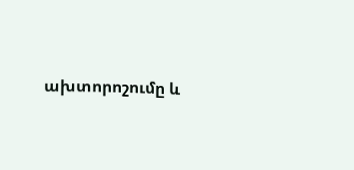ախտորոշումը և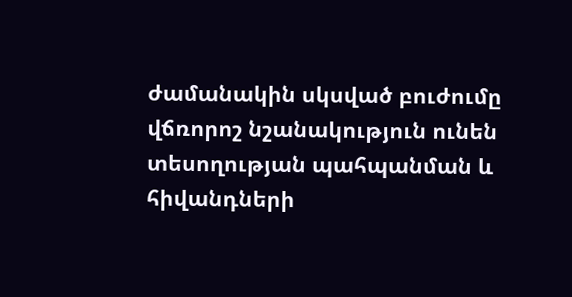ժամանակին սկսված բուժումը վճռորոշ նշանակություն ունեն տեսողության պահպանման և հիվանդների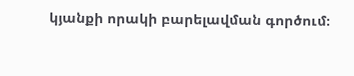կյանքի որակի բարելավման գործում։